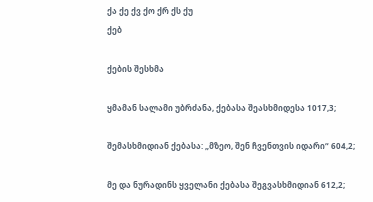ქა ქე ქვ ქო ქრ ქს ქუ
ქებ

ქების შესხმა

ყმამან სალამი უბრძანა, ქებასა შეასხმიდესა 1017,3;

შემასხმიდიან ქებასა: „მზეო, შენ ჩვენთვის იდარი“ 604,2;

მე და ნურადინს ყველანი ქებასა შეგვასხმიდიან 612,2;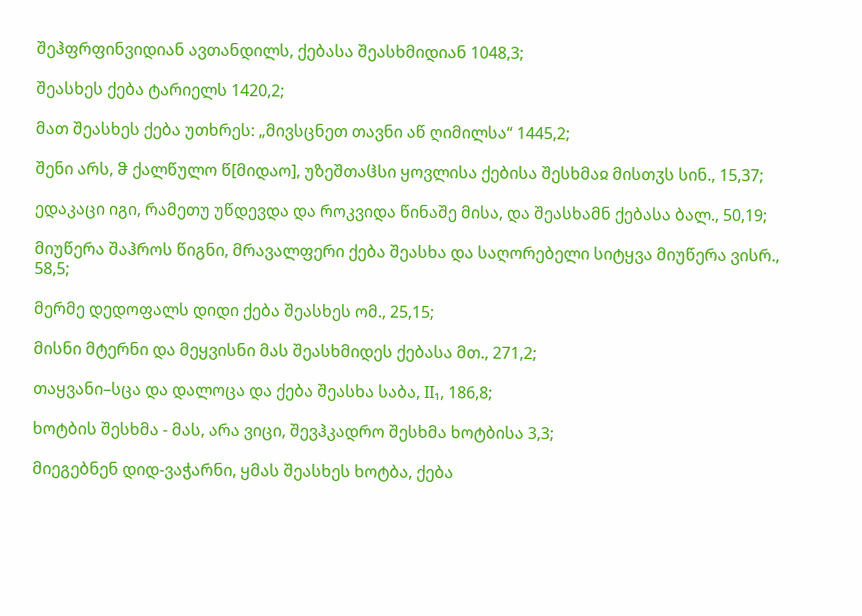შეჰფრფინვიდიან ავთანდილს, ქებასა შეასხმიდიან 1048,3;

შეასხეს ქება ტარიელს 1420,2;

მათ შეასხეს ქება უთხრეს: „მივსცნეთ თავნი აწ ღიმილსა“ 1445,2;

შენი არს, ჵ ქალწულო წ[მიდაო], უზეშთაჱსი ყოვლისა ქებისა შესხმაჲ მისთჳს სინ., 15,37;

ედაკაცი იგი, რამეთუ უწდევდა და როკვიდა წინაშე მისა, და შეასხამნ ქებასა ბალ., 50,19;

მიუწერა შაჰროს წიგნი, მრავალფერი ქება შეასხა და საღორებელი სიტყვა მიუწერა ვისრ., 58,5;

მერმე დედოფალს დიდი ქება შეასხეს ომ., 25,15;

მისნი მტერნი და მეყვისნი მას შეასხმიდეს ქებასა მთ., 271,2;

თაყვანი–სცა და დალოცა და ქება შეასხა საბა, II₁, 186,8;

ხოტბის შესხმა - მას, არა ვიცი, შევჰკადრო შესხმა ხოტბისა 3,3;

მიეგებნენ დიდ-ვაჭარნი, ყმას შეასხეს ხოტბა, ქება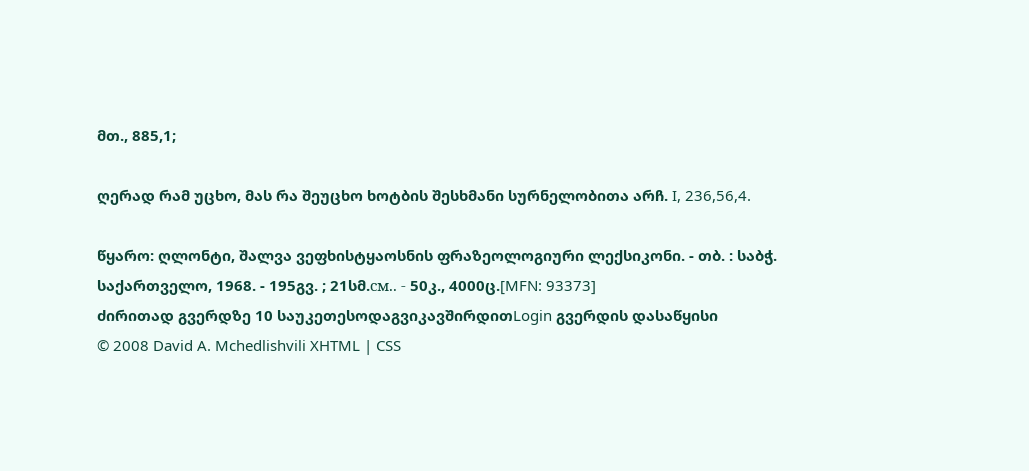მთ., 885,1;

ღერად რამ უცხო, მას რა შეუცხო ხოტბის შესხმანი სურნელობითა არჩ. I, 236,56,4.

წყარო: ღლონტი, შალვა ვეფხისტყაოსნის ფრაზეოლოგიური ლექსიკონი. - თბ. : საბჭ. საქართველო, 1968. - 195გვ. ; 21სმ.см.. - 50კ., 4000ც.[MFN: 93373]
ძირითად გვერდზე 10 საუკეთესოდაგვიკავშირდითLogin გვერდის დასაწყისი
© 2008 David A. Mchedlishvili XHTML | CSS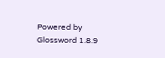Powered by Glossword 1.8.9